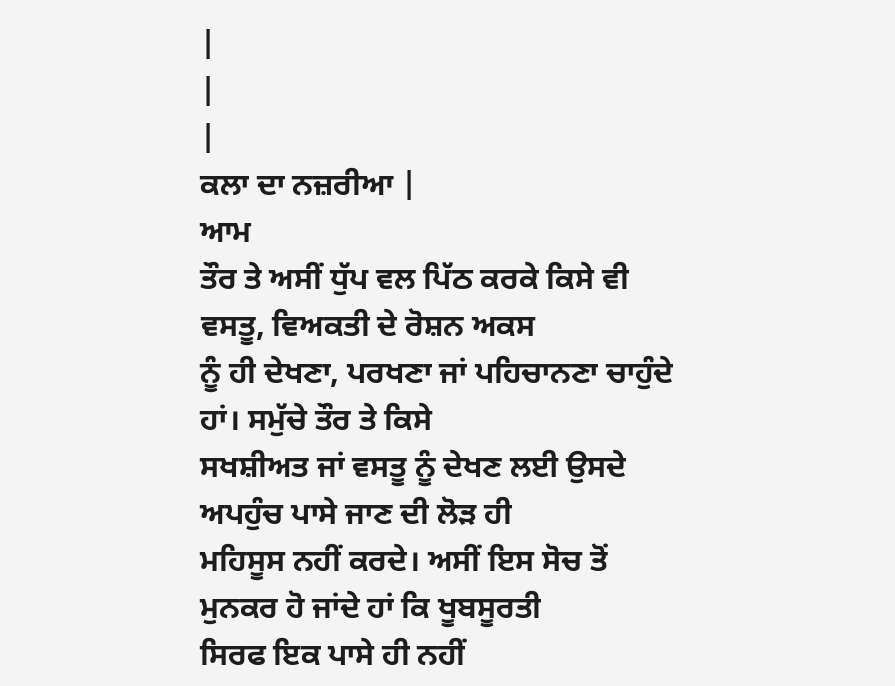|
|
|
ਕਲਾ ਦਾ ਨਜ਼ਰੀਆ |
ਆਮ
ਤੌਰ ਤੇ ਅਸੀਂ ਧੁੱਪ ਵਲ ਪਿੱਠ ਕਰਕੇ ਕਿਸੇ ਵੀ ਵਸਤੂ, ਵਿਅਕਤੀ ਦੇ ਰੋਸ਼ਨ ਅਕਸ
ਨੂੰ ਹੀ ਦੇਖਣਾ, ਪਰਖਣਾ ਜਾਂ ਪਹਿਚਾਨਣਾ ਚਾਹੁੰਦੇ ਹਾਂ। ਸਮੁੱਚੇ ਤੌਰ ਤੇ ਕਿਸੇ
ਸਖਸ਼ੀਅਤ ਜਾਂ ਵਸਤੂ ਨੂੰ ਦੇਖਣ ਲਈ ਉਸਦੇ ਅਪਹੁੰਚ ਪਾਸੇ ਜਾਣ ਦੀ ਲੋੜ ਹੀ
ਮਹਿਸੂਸ ਨਹੀਂ ਕਰਦੇ। ਅਸੀਂ ਇਸ ਸੋਚ ਤੋਂ ਮੁਨਕਰ ਹੋ ਜਾਂਦੇ ਹਾਂ ਕਿ ਖੂਬਸੂਰਤੀ
ਸਿਰਫ ਇਕ ਪਾਸੇ ਹੀ ਨਹੀਂ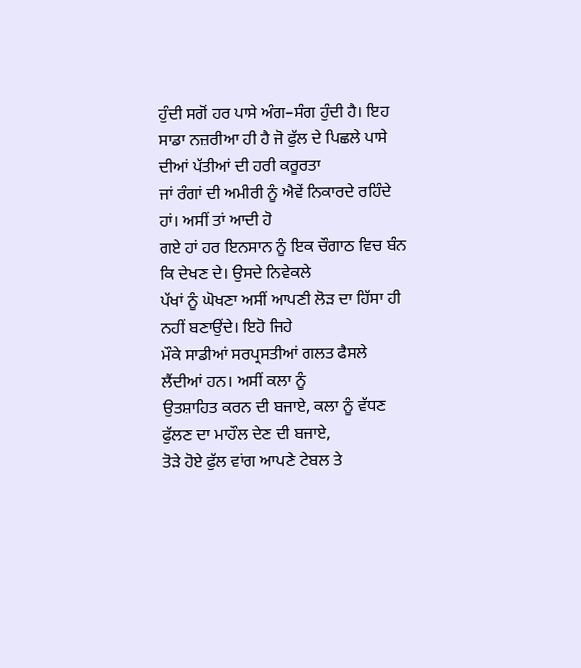ਹੁੰਦੀ ਸਗੋਂ ਹਰ ਪਾਸੇ ਅੰਗ–ਸੰਗ ਹੁੰਦੀ ਹੈ। ਇਹ
ਸਾਡਾ ਨਜ਼ਰੀਆ ਹੀ ਹੈ ਜੋ ਫੁੱਲ ਦੇ ਪਿਛਲੇ ਪਾਸੇ ਦੀਆਂ ਪੱਤੀਆਂ ਦੀ ਹਰੀ ਕਰੂਰਤਾ
ਜਾਂ ਰੰਗਾਂ ਦੀ ਅਮੀਰੀ ਨੂੰ ਐਵੇਂ ਨਿਕਾਰਦੇ ਰਹਿੰਦੇ ਹਾਂ। ਅਸੀਂ ਤਾਂ ਆਦੀ ਹੋ
ਗਏ ਹਾਂ ਹਰ ਇਨਸਾਨ ਨੂੰ ਇਕ ਚੌਗਾਠ ਵਿਚ ਬੰਨ ਕਿ ਦੇਖਣ ਦੇ। ਉਸਦੇ ਨਿਵੇਕਲੇ
ਪੱਖਾਂ ਨੂੰ ਘੋਖਣਾ ਅਸੀਂ ਆਪਣੀ ਲੋੜ ਦਾ ਹਿੱਸਾ ਹੀ ਨਹੀਂ ਬਣਾਉਂਦੇ। ਇਹੋ ਜਿਹੇ
ਮੌਕੇ ਸਾਡੀਆਂ ਸਰਪ੍ਰਸਤੀਆਂ ਗਲਤ ਫੈਸਲੇ ਲੈਂਦੀਆਂ ਹਨ। ਅਸੀਂ ਕਲਾ ਨੂੰ
ਉਤਸ਼ਾਹਿਤ ਕਰਨ ਦੀ ਬਜਾਏ, ਕਲਾ ਨੂੰ ਵੱਧਣ ਫੁੱਲਣ ਦਾ ਮਾਹੌਲ ਦੇਣ ਦੀ ਬਜਾਏ,
ਤੋੜੇ ਹੋਏ ਫੁੱਲ ਵਾਂਗ ਆਪਣੇ ਟੇਬਲ ਤੇ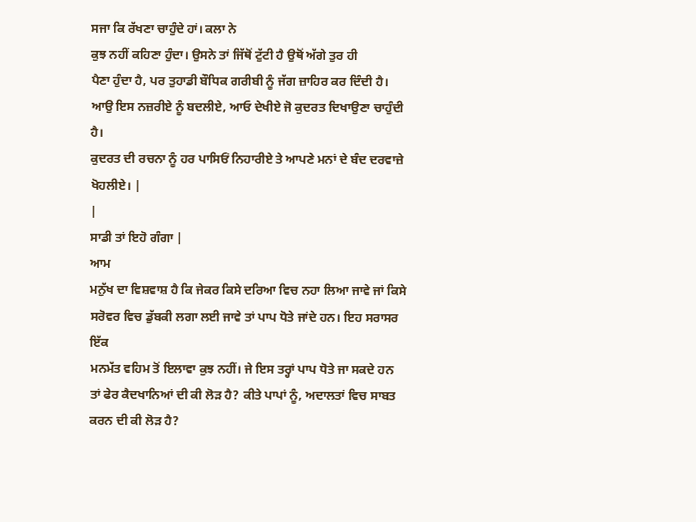ਸਜਾ ਕਿ ਰੱਖਣਾ ਚਾਹੁੰਦੇ ਹਾਂ। ਕਲਾ ਨੇ
ਕੁਝ ਨਹੀਂ ਕਹਿਣਾ ਹੁੰਦਾ। ਉਸਨੇ ਤਾਂ ਜਿੱਥੋਂ ਟੁੱਟੀ ਹੈ ਉਥੋਂ ਅੱਗੇ ਤੁਰ ਹੀ
ਪੈਣਾ ਹੁੰਦਾ ਹੈ, ਪਰ ਤੁਹਾਡੀ ਬੌਧਿਕ ਗਰੀਬੀ ਨੂੰ ਜੱਗ ਜ਼ਾਹਿਰ ਕਰ ਦਿੰਦੀ ਹੈ।
ਆਉ ਇਸ ਨਜ਼ਰੀਏ ਨੂੰ ਬਦਲੀਏ, ਆਓ ਦੇਖੀਏ ਜੋ ਕੁਦਰਤ ਦਿਖਾਉਣਾ ਚਾਹੁੰਦੀ ਹੈ।
ਕੁਦਰਤ ਦੀ ਰਚਨਾ ਨੂੰ ਹਰ ਪਾਸਿਓਂ ਨਿਹਾਰੀਏ ਤੇ ਆਪਣੇ ਮਨਾਂ ਦੇ ਬੰਦ ਦਰਵਾਜ਼ੇ
ਖੋਹਲੀਏ। |
|
ਸਾਡੀ ਤਾਂ ਇਹੋ ਗੰਗਾ |
ਆਮ
ਮਨੁੱਖ ਦਾ ਵਿਸ਼ਵਾਸ਼ ਹੈ ਕਿ ਜੇਕਰ ਕਿਸੇ ਦਰਿਆ ਵਿਚ ਨਹਾ ਲਿਆ ਜਾਵੇ ਜਾਂ ਕਿਸੇ
ਸਰੋਵਰ ਵਿਚ ਡੁੱਬਕੀ ਲਗਾ ਲਈ ਜਾਵੇ ਤਾਂ ਪਾਪ ਧੋਤੇ ਜਾਂਦੇ ਹਨ। ਇਹ ਸਰਾਸਰ ਇੱਕ
ਮਨਮੱਤ ਵਹਿਮ ਤੋਂ ਇਲਾਵਾ ਕੁਝ ਨਹੀਂ। ਜੇ ਇਸ ਤਰ੍ਹਾਂ ਪਾਪ ਧੋਤੇ ਜਾ ਸਕਦੇ ਹਨ
ਤਾਂ ਫੇਰ ਕੈਦਖਾਨਿਆਂ ਦੀ ਕੀ ਲੋੜ ਹੈ? ਕੀਤੇ ਪਾਪਾਂ ਨੂੰ, ਅਦਾਲਤਾਂ ਵਿਚ ਸਾਬਤ
ਕਰਨ ਦੀ ਕੀ ਲੋੜ ਹੈ?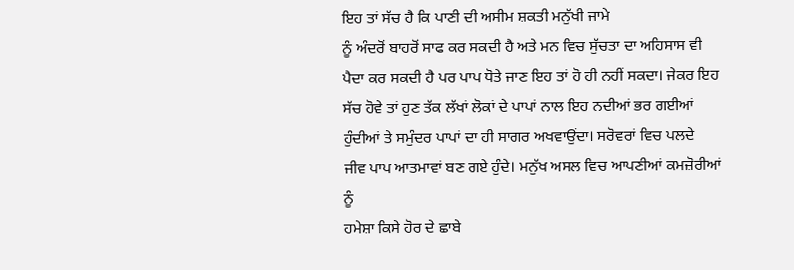ਇਹ ਤਾਂ ਸੱਚ ਹੈ ਕਿ ਪਾਣੀ ਦੀ ਅਸੀਮ ਸ਼ਕਤੀ ਮਨੁੱਖੀ ਜਾਮੇ
ਨੂੰ ਅੰਦਰੋਂ ਬਾਹਰੋਂ ਸਾਫ ਕਰ ਸਕਦੀ ਹੈ ਅਤੇ ਮਨ ਵਿਚ ਸੁੱਚਤਾ ਦਾ ਅਹਿਸਾਸ ਵੀ
ਪੈਦਾ ਕਰ ਸਕਦੀ ਹੈ ਪਰ ਪਾਪ ਧੋਤੇ ਜਾਣ ਇਹ ਤਾਂ ਹੋ ਹੀ ਨਹੀਂ ਸਕਦਾ। ਜੇਕਰ ਇਹ
ਸੱਚ ਹੋਵੇ ਤਾਂ ਹੁਣ ਤੱਕ ਲੱਖਾਂ ਲੋਕਾਂ ਦੇ ਪਾਪਾਂ ਨਾਲ ਇਹ ਨਦੀਆਂ ਭਰ ਗਈਆਂ
ਹੁੰਦੀਆਂ ਤੇ ਸਮੁੰਦਰ ਪਾਪਾਂ ਦਾ ਹੀ ਸਾਗਰ ਅਖਵਾਉਂਦਾ। ਸਰੋਵਰਾਂ ਵਿਚ ਪਲਦੇ
ਜੀਵ ਪਾਪ ਆਤਮਾਵਾਂ ਬਣ ਗਏ ਹੁੰਦੇ। ਮਨੁੱਖ ਅਸਲ ਵਿਚ ਆਪਣੀਆਂ ਕਮਜ਼ੋਰੀਆਂ ਨੂੰ
ਹਮੇਸ਼ਾ ਕਿਸੇ ਹੋਰ ਦੇ ਛਾਬੇ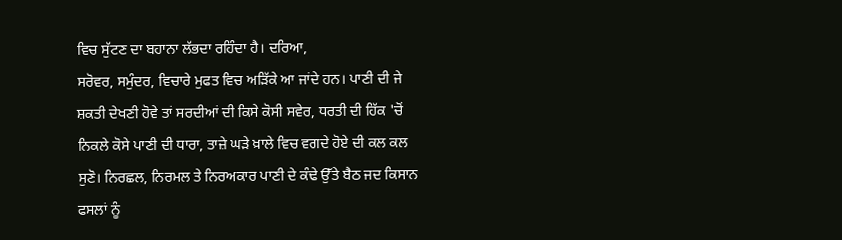ਵਿਚ ਸੁੱਟਣ ਦਾ ਬਹਾਨਾ ਲੱਭਦਾ ਰਹਿੰਦਾ ਹੈ। ਦਰਿਆ,
ਸਰੋਵਰ, ਸਮੁੰਦਰ, ਵਿਚਾਰੇ ਮੁਫਤ ਵਿਚ ਅੜਿੱਕੇ ਆ ਜਾਂਦੇ ਹਨ। ਪਾਣੀ ਦੀ ਜੇ
ਸ਼ਕਤੀ ਦੇਖਣੀ ਹੋਵੇ ਤਾਂ ਸਰਦੀਆਂ ਦੀ ਕਿਸੇ ਕੋਸੀ ਸਵੇਰ, ਧਰਤੀ ਦੀ ਹਿੱਕ 'ਚੋਂ
ਨਿਕਲੇ ਕੋਸੇ ਪਾਣੀ ਦੀ ਧਾਰਾ, ਤਾਜ਼ੇ ਘੜੇ ਖ਼ਾਲੇ ਵਿਚ ਵਗਦੇ ਹੋਏ ਦੀ ਕਲ ਕਲ
ਸੁਣੋ। ਨਿਰਛਲ, ਨਿਰਮਲ ਤੇ ਨਿਰਅਕਾਰ ਪਾਣੀ ਦੇ ਕੰਢੇ ਉੱਤੇ ਬੈਠ ਜਦ ਕਿਸਾਨ
ਫਸਲਾਂ ਨੂੰ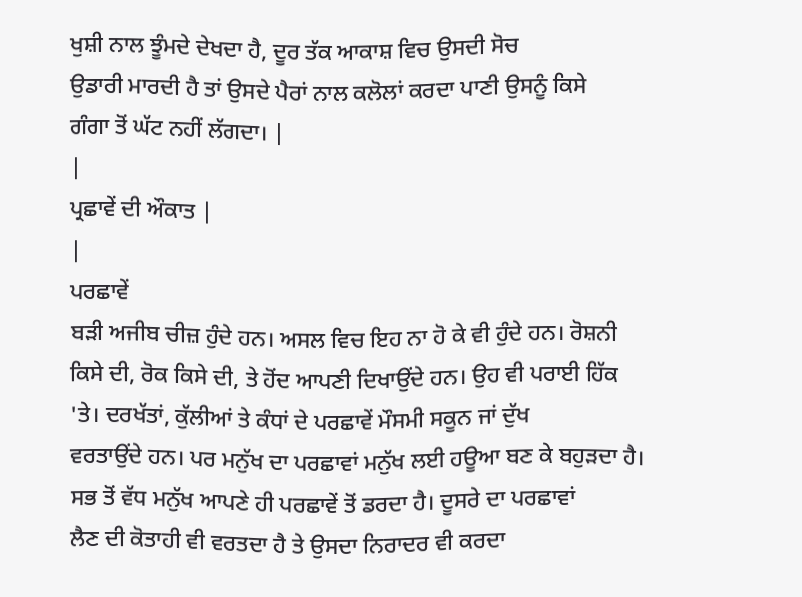ਖੁਸ਼ੀ ਨਾਲ ਝੂੰਮਦੇ ਦੇਖਦਾ ਹੈ, ਦੂਰ ਤੱਕ ਆਕਾਸ਼ ਵਿਚ ਉਸਦੀ ਸੋਚ
ਉਡਾਰੀ ਮਾਰਦੀ ਹੈ ਤਾਂ ਉਸਦੇ ਪੈਰਾਂ ਨਾਲ ਕਲੋਲਾਂ ਕਰਦਾ ਪਾਣੀ ਉਸਨੂੰ ਕਿਸੇ
ਗੰਗਾ ਤੋਂ ਘੱਟ ਨਹੀਂ ਲੱਗਦਾ। |
|
ਪ੍ਰਛਾਵੇਂ ਦੀ ਔਕਾਤ |
|
ਪਰਛਾਵੇਂ
ਬੜੀ ਅਜੀਬ ਚੀਜ਼ ਹੁੰਦੇ ਹਨ। ਅਸਲ ਵਿਚ ਇਹ ਨਾ ਹੋ ਕੇ ਵੀ ਹੁੰਦੇ ਹਨ। ਰੋਸ਼ਨੀ
ਕਿਸੇ ਦੀ, ਰੋਕ ਕਿਸੇ ਦੀ, ਤੇ ਹੋਂਦ ਆਪਣੀ ਦਿਖਾਉਂਦੇ ਹਨ। ਉਹ ਵੀ ਪਰਾਈ ਹਿੱਕ
'ਤੇ। ਦਰਖੱਤਾਂ, ਕੁੱਲੀਆਂ ਤੇ ਕੰਧਾਂ ਦੇ ਪਰਛਾਵੇਂ ਮੌਸਮੀ ਸਕੂਨ ਜਾਂ ਦੁੱਖ
ਵਰਤਾਉਂਦੇ ਹਨ। ਪਰ ਮਨੁੱਖ ਦਾ ਪਰਛਾਵਾਂ ਮਨੁੱਖ ਲਈ ਹਊਆ ਬਣ ਕੇ ਬਹੁੜਦਾ ਹੈ।
ਸਭ ਤੋਂ ਵੱਧ ਮਨੁੱਖ ਆਪਣੇ ਹੀ ਪਰਛਾਵੇਂ ਤੋਂ ਡਰਦਾ ਹੈ। ਦੂਸਰੇ ਦਾ ਪਰਛਾਵਾਂ
ਲੈਣ ਦੀ ਕੋਤਾਹੀ ਵੀ ਵਰਤਦਾ ਹੈ ਤੇ ਉਸਦਾ ਨਿਰਾਦਰ ਵੀ ਕਰਦਾ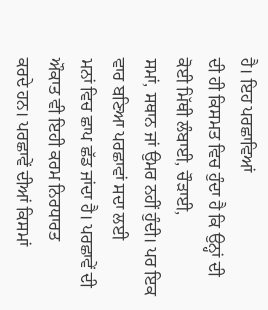ਹੈ। ਇਹ ਪਰਛਾਵਿਆਂ
ਦੀ ਹੀ ਕਿਸਮਤ ਵਿਚ ਹੁੰਦਾ ਹੈ ਕਿ ਉਨ੍ਹਾਂ ਦੀ ਕੋਈ ਮਿੱਥੀ ਲੰਬਾਈ, ਚੌੜਾਈ,
ਸਮਾਂ, ਸਥਾਨ ਜਾਂ ਉਮਰ ਨਹੀਂ ਹੁੰਦੀ। ਪਰ ਇਕ ਵਾਰ ਬਣਿਆ ਪਰਛਾਵਾਂ ਸਦਾ ਲਈ
ਮਨਾਂ ਵਿਚ ਛਾਪ ਛੱਡ ਜਾਂਦਾ ਹੈ। ਪਰਛਾਵੇਂ ਦੀ ਔਕਾਤ ਵੀ ਇਹੀ ਕਰਮ ਨਿਰਧਾਰਤ
ਕਰਦੇ ਹਨ। ਪਰਛਾਵੇਂ ਦੀਆਂ ਕਿਸਮਾਂ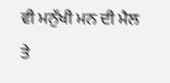ਵੀ ਮਨੁੱਖੀ ਮਨ ਦੀ ਮੈਲ ਤੇ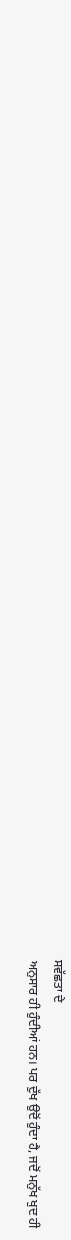ਸਵੱਛਤਾ ਦੇ
ਅਨੁਸਾਰ ਹੀ ਹੁੰਦੀਆਂ ਹਨ। ਪਰ ਦੁੱਖ ਉਦੋਂ ਹੁੰਦਾ ਹੈ, ਜਦੋਂ ਮਨੁੱਖ ਖੁਦ ਹੀ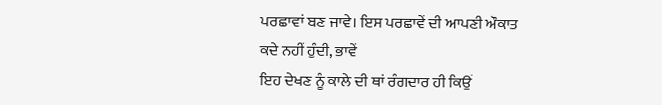ਪਰਛਾਵਾਂ ਬਣ ਜਾਵੇ। ਇਸ ਪਰਛਾਵੇਂ ਦੀ ਆਪਣੀ ਔਕਾਤ ਕਦੇ ਨਹੀਂ ਹੁੰਦੀ, ਭਾਵੇਂ
ਇਹ ਦੇਖਣ ਨੂੰ ਕਾਲੇ ਦੀ ਥਾਂ ਰੰਗਦਾਰ ਹੀ ਕਿਉਂ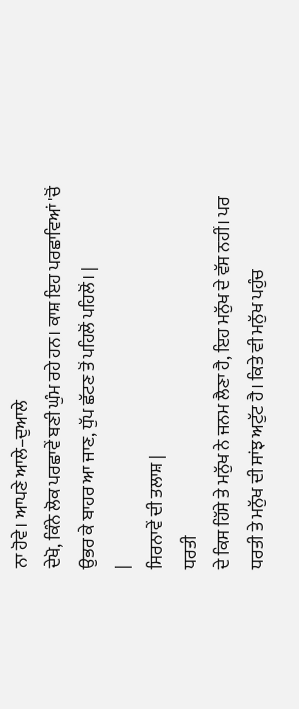ਨਾ ਹੋਵੇ। ਆਪਣੇ ਆਲੇ–ਦੁਆਲੇ
ਦੇਖੋ, ਕਿੰਨੇ ਲੋਕ ਪਰਛਾਵੇਂ ਬਣੀ ਘੁੰਮ ਰਹੇ ਹਨ। ਕਾਸ਼ ਇਹ ਪਰਛਾਵਿਆਂ 'ਚੋਂ
ਉਭਰ ਕੇ ਬਾਹਰ ਆ ਜਾਣ, ਧੁੱਪ ਛੱਟਣ ਤੋਂ ਪਹਿਲੋਂ ਪਹਿਲੋਂ। |
|
ਸਿਰਨਾਵੇਂ ਦੀ ਤਲਾਸ਼ |
ਧਰਤੀ
ਦੇ ਕਿਸ ਹਿੱਸੇ ਤੇ ਮਨੁੱਖ ਨੇ ਜਨਮ ਲੈਣਾ ਹੈ, ਇਹ ਮਨੁੱਖ ਦੇ ਵੱਸ ਨਹੀਂ। ਪਰ
ਧਰਤੀ ਤੇ ਮਨੁੱਖ ਦੀ ਸਾਂਝ ਅਟੁੱਟ ਹੈ। ਕਿਤੇ ਵੀ ਮਨੁੱਖ ਪਹੁੰਚ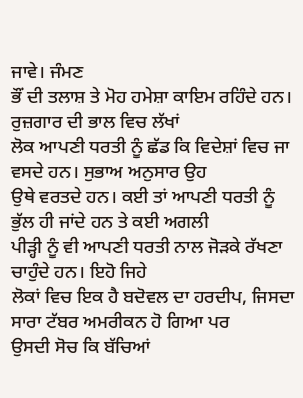ਜਾਵੇ। ਜੰਮਣ
ਭੌਂ ਦੀ ਤਲਾਸ਼ ਤੇ ਮੋਹ ਹਮੇਸ਼ਾ ਕਾਇਮ ਰਹਿੰਦੇ ਹਨ। ਰੁਜ਼ਗਾਰ ਦੀ ਭਾਲ ਵਿਚ ਲੱਖਾਂ
ਲੋਕ ਆਪਣੀ ਧਰਤੀ ਨੂੰ ਛੱਡ ਕਿ ਵਿਦੇਸ਼ਾਂ ਵਿਚ ਜਾ ਵਸਦੇ ਹਨ। ਸੁਭਾਅ ਅਨੁਸਾਰ ਉਹ
ਉਥੇ ਵਰਤਦੇ ਹਨ। ਕਈ ਤਾਂ ਆਪਣੀ ਧਰਤੀ ਨੂੰ ਭੁੱਲ ਹੀ ਜਾਂਦੇ ਹਨ ਤੇ ਕਈ ਅਗਲੀ
ਪੀੜ੍ਹੀ ਨੂੰ ਵੀ ਆਪਣੀ ਧਰਤੀ ਨਾਲ ਜੋੜਕੇ ਰੱਖਣਾ ਚਾਹੁੰਦੇ ਹਨ। ਇਹੋ ਜਿਹੇ
ਲੋਕਾਂ ਵਿਚ ਇਕ ਹੈ ਬਦੋਵਲ ਦਾ ਹਰਦੀਪ, ਜਿਸਦਾ ਸਾਰਾ ਟੱਬਰ ਅਮਰੀਕਨ ਹੋ ਗਿਆ ਪਰ
ਉਸਦੀ ਸੋਚ ਕਿ ਬੱਚਿਆਂ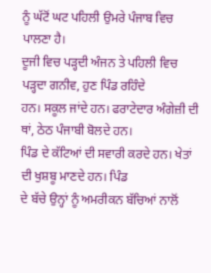ਨੂੰ ਘੱਟੋਂ ਘਟ ਪਹਿਲੀ ਉਮਰੇ ਪੰਜਾਬ ਵਿਚ ਪਾਲਣਾ ਹੈ।
ਦੂਜੀ ਵਿਚ ਪੜ੍ਹਦੀ ਅੰਜਨ ਤੇ ਪਹਿਲੀ ਵਿਚ ਪੜ੍ਹਦਾ ਗਨੀਵ, ਹੁਣ ਪਿੰਡ ਰਹਿੰਦੇ
ਹਨ। ਸਕੂਲ ਜਾਂਦੇ ਹਨ। ਫਰਾਟੇਦਾਰ ਅੰਗੇਜ਼ੀ ਦੀ ਥਾਂ, ਠੇਠ ਪੰਜਾਬੀ ਬੋਲਦੇ ਹਨ।
ਪਿੰਡ ਦੇ ਕੱਟਿਆਂ ਦੀ ਸਵਾਰੀ ਕਰਦੇ ਹਨ। ਖੇਤਾਂ ਦੀ ਖੁਸ਼ਬੂ ਮਾਣਦੇ ਹਨ। ਪਿੰਡ
ਦੇ ਬੱਚੇ ਉਨ੍ਹਾਂ ਨੂੰ ਅਮਰੀਕਨ ਬੱਚਿਆਂ ਨਾਲੋਂ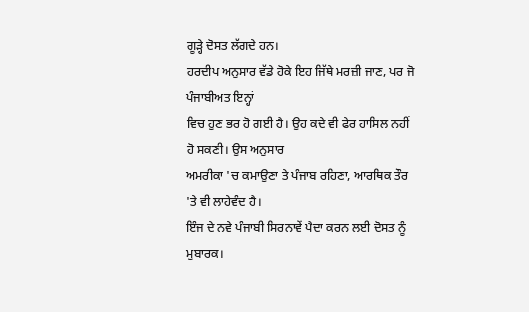ਗੂੜ੍ਹੇ ਦੋਸਤ ਲੱਗਦੇ ਹਨ।
ਹਰਦੀਪ ਅਨੁਸਾਰ ਵੱਡੇ ਹੋਕੇ ਇਹ ਜਿੱਥੇ ਮਰਜ਼ੀ ਜਾਣ, ਪਰ ਜੋ ਪੰਜਾਬੀਅਤ ਇਨ੍ਹਾਂ
ਵਿਚ ਹੁਣ ਭਰ ਹੋ ਗਈ ਹੈ। ਉਹ ਕਦੇ ਵੀ ਫੇਰ ਹਾਸਿਲ ਨਹੀਂ ਹੋ ਸਕਣੀ। ਉਸ ਅਨੁਸਾਰ
ਅਮਰੀਕਾ 'ਚ ਕਮਾਉਣਾ ਤੇ ਪੰਜਾਬ ਰਹਿਣਾ, ਆਰਥਿਕ ਤੌਰ 'ਤੇ ਵੀ ਲਾਹੇਵੰਦ ਹੈ।
ਇੰਜ ਦੇ ਨਵੇ ਪੰਜਾਬੀ ਸਿਰਨਾਵੇਂ ਪੈਦਾ ਕਰਨ ਲਈ ਦੋਸਤ ਨੂੰ ਮੁਬਾਰਕ।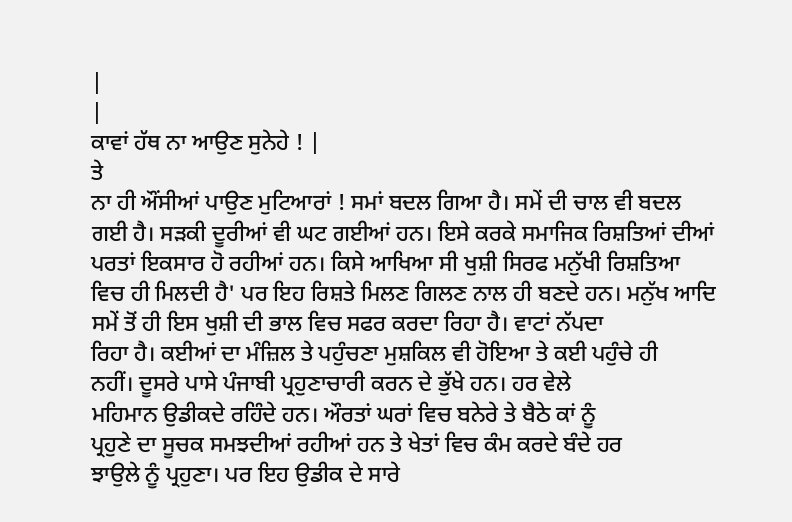|
|
ਕਾਵਾਂ ਹੱਥ ਨਾ ਆਉਣ ਸੁਨੇਹੇ ! |
ਤੇ
ਨਾ ਹੀ ਔਂਸੀਆਂ ਪਾਉਣ ਮੁਟਿਆਰਾਂ ! ਸਮਾਂ ਬਦਲ ਗਿਆ ਹੈ। ਸਮੇਂ ਦੀ ਚਾਲ ਵੀ ਬਦਲ
ਗਈ ਹੈ। ਸੜਕੀ ਦੂਰੀਆਂ ਵੀ ਘਟ ਗਈਆਂ ਹਨ। ਇਸੇ ਕਰਕੇ ਸਮਾਜਿਕ ਰਿਸ਼ਤਿਆਂ ਦੀਆਂ
ਪਰਤਾਂ ਇਕਸਾਰ ਹੋ ਰਹੀਆਂ ਹਨ। ਕਿਸੇ ਆਖਿਆ ਸੀ ਖੁਸ਼ੀ ਸਿਰਫ ਮਨੁੱਖੀ ਰਿਸ਼ਤਿਆ
ਵਿਚ ਹੀ ਮਿਲਦੀ ਹੈ' ਪਰ ਇਹ ਰਿਸ਼ਤੇ ਮਿਲਣ ਗਿਲਣ ਨਾਲ ਹੀ ਬਣਦੇ ਹਨ। ਮਨੁੱਖ ਆਦਿ
ਸਮੇਂ ਤੋਂ ਹੀ ਇਸ ਖੁਸ਼ੀ ਦੀ ਭਾਲ ਵਿਚ ਸਫਰ ਕਰਦਾ ਰਿਹਾ ਹੈ। ਵਾਟਾਂ ਨੱਪਦਾ
ਰਿਹਾ ਹੈ। ਕਈਆਂ ਦਾ ਮੰਜ਼ਿਲ ਤੇ ਪਹੁੰਚਣਾ ਮੁਸ਼ਕਿਲ ਵੀ ਹੋਇਆ ਤੇ ਕਈ ਪਹੁੰਚੇ ਹੀ
ਨਹੀਂ। ਦੂਸਰੇ ਪਾਸੇ ਪੰਜਾਬੀ ਪ੍ਰਹੁਣਾਚਾਰੀ ਕਰਨ ਦੇ ਭੁੱਖੇ ਹਨ। ਹਰ ਵੇਲੇ
ਮਹਿਮਾਨ ਉਡੀਕਦੇ ਰਹਿੰਦੇ ਹਨ। ਔਰਤਾਂ ਘਰਾਂ ਵਿਚ ਬਨੇਰੇ ਤੇ ਬੈਠੇ ਕਾਂ ਨੂੰ
ਪ੍ਰਹੁਣੇ ਦਾ ਸੂਚਕ ਸਮਝਦੀਆਂ ਰਹੀਆਂ ਹਨ ਤੇ ਖੇਤਾਂ ਵਿਚ ਕੰਮ ਕਰਦੇ ਬੰਦੇ ਹਰ
ਝਾਉਲੇ ਨੂੰ ਪ੍ਰਹੁਣਾ। ਪਰ ਇਹ ਉਡੀਕ ਦੇ ਸਾਰੇ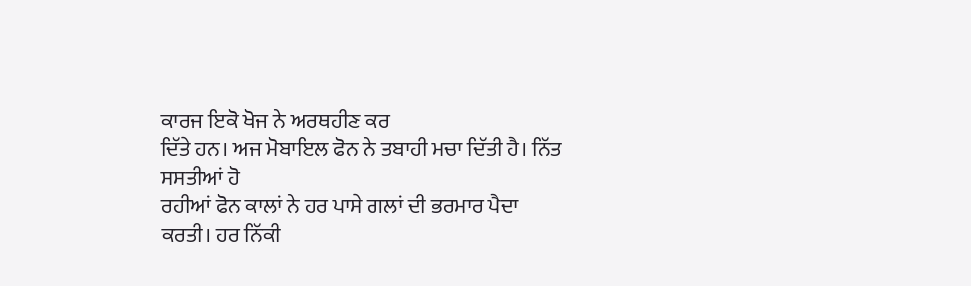ਕਾਰਜ ਇਕੋ ਖੋਜ ਨੇ ਅਰਥਹੀਣ ਕਰ
ਦਿੱਤੇ ਹਨ। ਅਜ ਮੋਬਾਇਲ ਫੋਨ ਨੇ ਤਬਾਹੀ ਮਚਾ ਦਿੱਤੀ ਹੈ। ਨਿੱਤ ਸਸਤੀਆਂ ਹੋ
ਰਹੀਆਂ ਫੋਨ ਕਾਲਾਂ ਨੇ ਹਰ ਪਾਸੇ ਗਲਾਂ ਦੀ ਭਰਮਾਰ ਪੈਦਾ ਕਰਤੀ। ਹਰ ਨਿੱਕੀ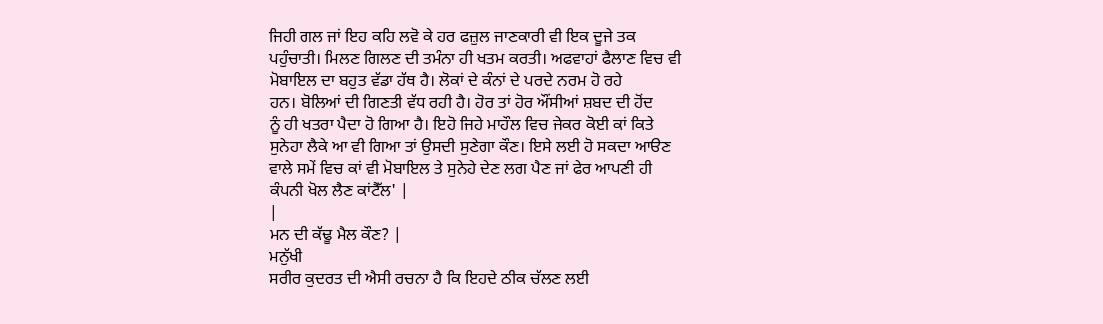ਜਿਹੀ ਗਲ ਜਾਂ ਇਹ ਕਹਿ ਲਵੋ ਕੇ ਹਰ ਫਜ਼ੁਲ ਜਾਣਕਾਰੀ ਵੀ ਇਕ ਦੂਜੇ ਤਕ
ਪਹੁੰਚਾਤੀ। ਮਿਲਣ ਗਿਲਣ ਦੀ ਤਮੰਨਾ ਹੀ ਖਤਮ ਕਰਤੀ। ਅਫਵਾਹਾਂ ਫੈਲਾਣ ਵਿਚ ਵੀ
ਮੋਬਾਇਲ ਦਾ ਬਹੁਤ ਵੱਡਾ ਹੱਥ ਹੈ। ਲੋਕਾਂ ਦੇ ਕੰਨਾਂ ਦੇ ਪਰਦੇ ਨਰਮ ਹੋ ਰਹੇ
ਹਨ। ਬੋਲਿਆਂ ਦੀ ਗਿਣਤੀ ਵੱਧ ਰਹੀ ਹੈ। ਹੋਰ ਤਾਂ ਹੋਰ ਔਂਸੀਆਂ ਸ਼ਬਦ ਦੀ ਹੋਂਦ
ਨੂੰ ਹੀ ਖਤਰਾ ਪੈਦਾ ਹੋ ਗਿਆ ਹੈ। ਇਹੋ ਜਿਹੇ ਮਾਹੌਲ ਵਿਚ ਜੇਕਰ ਕੋਈ ਕਾਂ ਕਿਤੇ
ਸੁਨੇਹਾ ਲੈਕੇ ਆ ਵੀ ਗਿਆ ਤਾਂ ਉਸਦੀ ਸੁਣੇਗਾ ਕੌਣ। ਇਸੇ ਲਈ ਹੋ ਸਕਦਾ ਆੳਣ
ਵਾਲੇ ਸਮੇਂ ਵਿਚ ਕਾਂ ਵੀ ਮੋਬਾਇਲ ਤੇ ਸੁਨੇਹੇ ਦੇਣ ਲਗ ਪੈਣ ਜਾਂ ਫੇਰ ਆਪਣੀ ਹੀ
ਕੰਪਨੀ ਖੋਲ ਲੈਣ ਕਾਂਟੈੱਲ' |
|
ਮਨ ਦੀ ਕੱਢੂ ਮੈਲ ਕੌਣ? |
ਮਨੁੱਖੀ
ਸਰੀਰ ਕੁਦਰਤ ਦੀ ਐਸੀ ਰਚਨਾ ਹੈ ਕਿ ਇਹਦੇ ਠੀਕ ਚੱਲਣ ਲਈ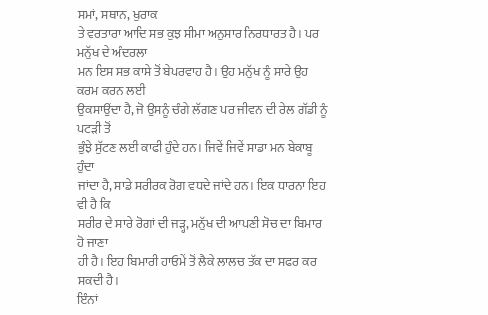ਸਮਾਂ, ਸਥਾਨ, ਖੁਰਾਕ
ਤੇ ਵਰਤਾਰਾ ਆਦਿ ਸਭ ਕੁਝ ਸੀਮਾ ਅਨੁਸਾਰ ਨਿਰਧਾਰਤ ਹੈ। ਪਰ ਮਨੁੱਖ ਦੇ ਅੰਦਰਲਾ
ਮਨ ਇਸ ਸਭ ਕਾਸੇ ਤੋਂ ਬੇਪਰਵਾਹ ਹੈ। ਉਹ ਮਨੁੱਖ ਨੂੰ ਸਾਰੇ ਉਹ ਕਰਮ ਕਰਨ ਲਈ
ਉਕਸਾਉਂਦਾ ਹੈ, ਜੋ ਉਸਨੂੰ ਚੰਗੇ ਲੱਗਣ ਪਰ ਜੀਵਨ ਦੀ ਰੇਲ ਗੱਡੀ ਨੂੰ ਪਟੜੀ ਤੋਂ
ਭੁੰਝੇ ਸੁੱਟਣ ਲਈ ਕਾਫੀ ਹੁੰਦੇ ਹਨ। ਜਿਵੇਂ ਜਿਵੇਂ ਸਾਡਾ ਮਨ ਬੇਕਾਬੂ ਹੁੰਦਾ
ਜਾਂਦਾ ਹੈ, ਸਾਡੇ ਸਰੀਰਕ ਰੋਗ ਵਧਦੇ ਜਾਂਦੇ ਹਨ। ਇਕ ਧਾਰਨਾ ਇਹ ਵੀ ਹੈ ਕਿ
ਸਰੀਰ ਦੇ ਸਾਰੇ ਰੋਗਾਂ ਦੀ ਜੜ੍ਹ, ਮਨੁੱਖ ਦੀ ਆਪਣੀ ਸੋਚ ਦਾ ਬਿਮਾਰ ਹੋ ਜਾਣਾ
ਹੀ ਹੈ। ਇਹ ਬਿਮਾਰੀ ਹਾਓਮੇਂ ਤੋਂ ਲੈਕੇ ਲਾਲਚ ਤੱਕ ਦਾ ਸਫਰ ਕਰ ਸਕਦੀ ਹੈ।
ਇੰਨਾਂ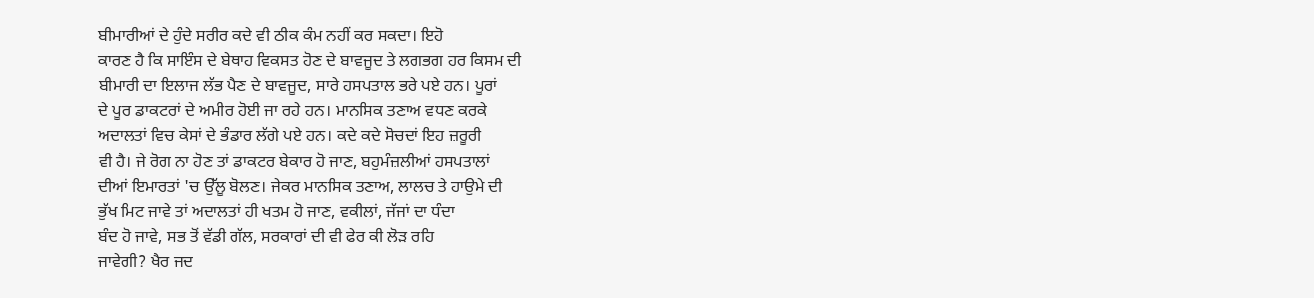ਬੀਮਾਰੀਆਂ ਦੇ ਹੁੰਦੇ ਸਰੀਰ ਕਦੇ ਵੀ ਠੀਕ ਕੰਮ ਨਹੀਂ ਕਰ ਸਕਦਾ। ਇਹੋ
ਕਾਰਣ ਹੈ ਕਿ ਸਾਇੰਸ ਦੇ ਬੇਥਾਹ ਵਿਕਸਤ ਹੋਣ ਦੇ ਬਾਵਜੂਦ ਤੇ ਲਗਭਗ ਹਰ ਕਿਸਮ ਦੀ
ਬੀਮਾਰੀ ਦਾ ਇਲਾਜ ਲੱਭ ਪੈਣ ਦੇ ਬਾਵਜੂਦ, ਸਾਰੇ ਹਸਪਤਾਲ ਭਰੇ ਪਏ ਹਨ। ਪੂਰਾਂ
ਦੇ ਪੂਰ ਡਾਕਟਰਾਂ ਦੇ ਅਮੀਰ ਹੋਈ ਜਾ ਰਹੇ ਹਨ। ਮਾਨਸਿਕ ਤਣਾਅ ਵਧਣ ਕਰਕੇ
ਅਦਾਲਤਾਂ ਵਿਚ ਕੇਸਾਂ ਦੇ ਭੰਡਾਰ ਲੱਗੇ ਪਏ ਹਨ। ਕਦੇ ਕਦੇ ਸੋਚਦਾਂ ਇਹ ਜ਼ਰੂਰੀ
ਵੀ ਹੈ। ਜੇ ਰੋਗ ਨਾ ਹੋਣ ਤਾਂ ਡਾਕਟਰ ਬੇਕਾਰ ਹੋ ਜਾਣ, ਬਹੁਮੰਜ਼ਲੀਆਂ ਹਸਪਤਾਲਾਂ
ਦੀਆਂ ਇਮਾਰਤਾਂ 'ਚ ਉੱਲੂ ਬੋਲਣ। ਜੇਕਰ ਮਾਨਸਿਕ ਤਣਾਅ, ਲਾਲਚ ਤੇ ਹਾਉਮੇ ਦੀ
ਭੁੱਖ ਮਿਟ ਜਾਵੇ ਤਾਂ ਅਦਾਲਤਾਂ ਹੀ ਖਤਮ ਹੋ ਜਾਣ, ਵਕੀਲਾਂ, ਜੱਜਾਂ ਦਾ ਧੰਦਾ
ਬੰਦ ਹੋ ਜਾਵੇ, ਸਭ ਤੋਂ ਵੱਡੀ ਗੱਲ, ਸਰਕਾਰਾਂ ਦੀ ਵੀ ਫੇਰ ਕੀ ਲੋੜ ਰਹਿ
ਜਾਵੇਗੀ? ਖੈਰ ਜਦ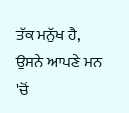ਤੱਕ ਮਨੁੱਖ ਹੈ, ਉਸਨੇ ਆਪਣੇ ਮਨ 'ਚੋਂ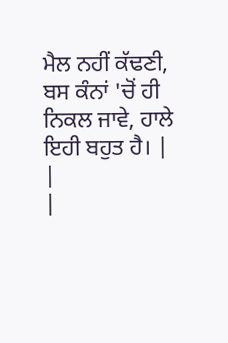ਮੈਲ ਨਹੀਂ ਕੱਢਣੀ,
ਬਸ ਕੰਨਾਂ 'ਚੋਂ ਹੀ ਨਿਕਲ ਜਾਵੇ, ਹਾਲੇ ਇਹੀ ਬਹੁਤ ਹੈ। |
|
|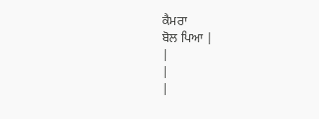ਕੈਮਰਾ
ਬੋਲ ਪਿਆ |
|
|
|